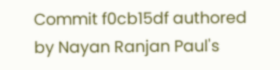Commit f0cb15df authored by Nayan Ranjan Paul's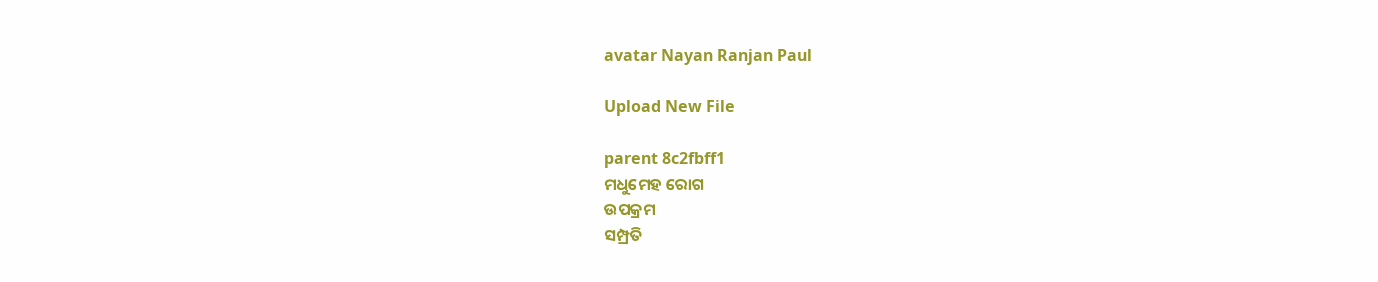avatar Nayan Ranjan Paul

Upload New File

parent 8c2fbff1
ମଧୁମେହ ରୋଗ
ଉପକ୍ରମ
ସମ୍ପ୍ରତି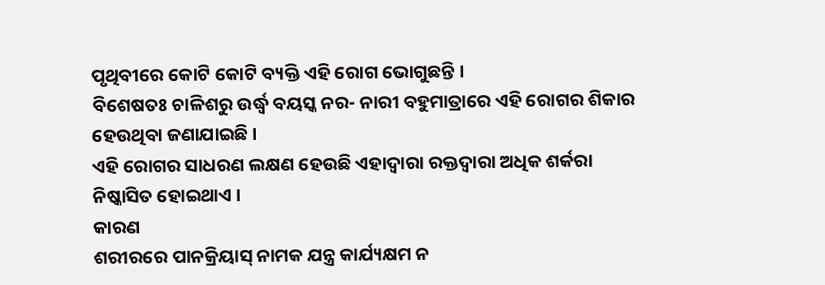ପୃଥିବୀରେ କୋଟି କୋଟି ବ୍ୟକ୍ତି ଏହି ରୋଗ ଭୋଗୁଛନ୍ତି ।
ବିଶେଷତଃ ଚାଳିଶରୁ ଉର୍ଦ୍ଧ୍ଵ ବୟସ୍କ ନର- ନାରୀ ବହୁମାତ୍ରାରେ ଏହି ରୋଗର ଶିକାର ହେଉଥିବା ଜଣାଯାଇଛି ।
ଏହି ରୋଗର ସାଧରଣ ଲକ୍ଷଣ ହେଉଛି ଏହାଦ୍ଵାରା ରକ୍ତଦ୍ଵାରା ଅଧିକ ଶର୍କରା ନିଷ୍କାସିତ ହୋଇଥାଏ ।
କାରଣ
ଶରୀରରେ ପାନକ୍ରିୟାସ୍ ନାମକ ଯନ୍ତ୍ର କାର୍ଯ୍ୟକ୍ଷମ ନ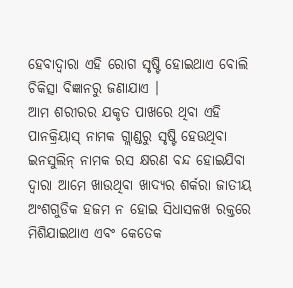ହେବାଦ୍ଵାରା ଏହି ରୋଗ ସୃଷ୍ଟି ହୋଇଥାଏ ବୋଲି ଚିକିତ୍ସା ବିଜ୍ଞାନରୁ ଜଣାଯାଏ ।
ଆମ ଶରୀରର ଯକୃତ ପାଖରେ ଥିବା ଏହି ପାନକ୍ରିୟାସ୍ ନାମକ ଗ୍ଲାଣ୍ଡରୁ ସୃଷ୍ଟି ହେଉଥିବା ଇନସୁଲିନ୍ ନାମକ ରସ କ୍ଷରଣ ବନ୍ଦ ହୋଇଯିବା ଦ୍ଵାରା ଆମେ ଖାଉଥିବା ଖାଦ୍ୟର ଶର୍କରା ଜାତୀୟ ଅଂଶଗୁଡିକ ହଜମ ନ ହୋଇ ସିଧାସଳଖ ରକ୍ତରେ ମିଶିଯାଇଥାଏ ଏବଂ କେତେକ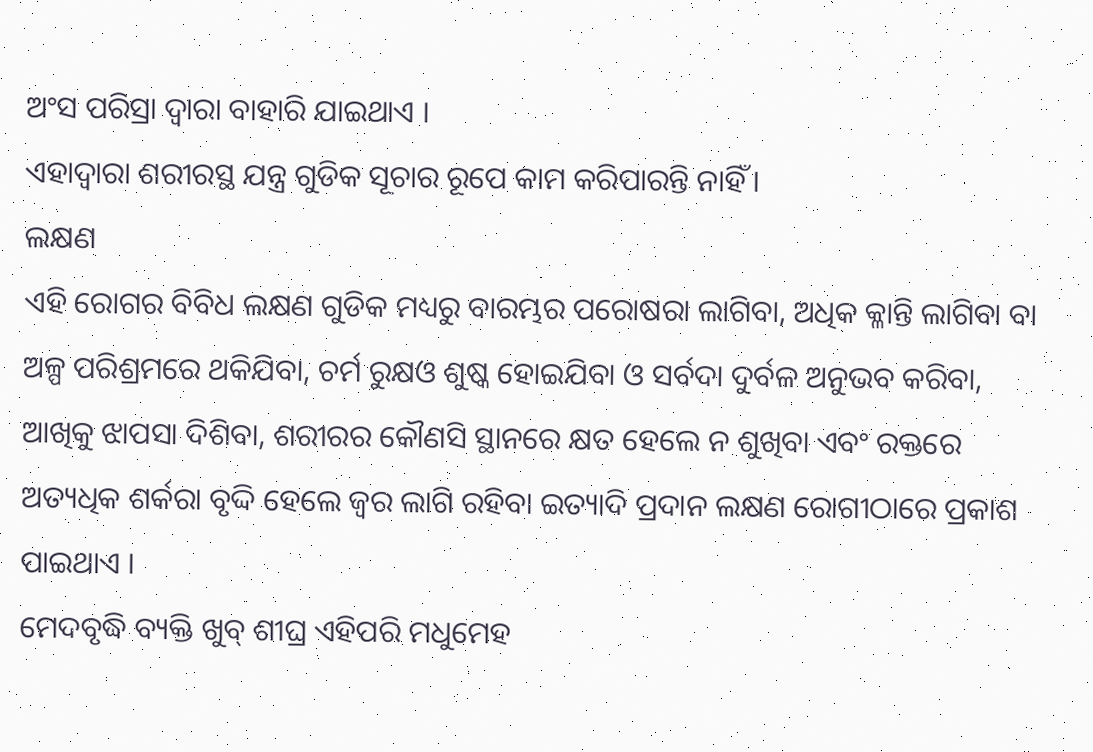ଅଂସ ପରିସ୍ରା ଦ୍ଵାରା ବାହାରି ଯାଇଥାଏ ।
ଏହାଦ୍ଵାରା ଶରୀରସ୍ଥ ଯନ୍ତ୍ର ଗୁଡିକ ସୂଚାର ରୂପେ କାମ କରିପାରନ୍ତି ନାହିଁ ।
ଲକ୍ଷଣ
ଏହି ରୋଗର ବିବିଧ ଲକ୍ଷଣ ଗୁଡିକ ମଧ୍ୟରୁ ବାରମ୍ଭର ପରୋଷରା ଲାଗିବା, ଅଧିକ କ୍ଳାନ୍ତି ଲାଗିବା ବା ଅଳ୍ପ ପରିଶ୍ରମରେ ଥକିଯିବା, ଚର୍ମ ରୁକ୍ଷଓ ଶୁଷ୍କ ହୋଇଯିବା ଓ ସର୍ବଦା ଦୁର୍ବଳ ଅନୁଭବ କରିବା, ଆଖିକୁ ଝାପସା ଦିଶିବା, ଶରୀରର କୌଣସି ସ୍ଥାନରେ କ୍ଷତ ହେଲେ ନ ଶୁଖିବା ଏବଂ ରକ୍ତରେ ଅତ୍ୟଧିକ ଶର୍କରା ବୃଦ୍ଦି ହେଲେ ଜ୍ଵର ଲାଗି ରହିବା ଇତ୍ୟାଦି ପ୍ରଦାନ ଲକ୍ଷଣ ରୋଗୀଠାରେ ପ୍ରକାଶ ପାଇଥାଏ ।
ମେଦବୃଦ୍ଧି ବ୍ୟକ୍ତି ଖୁବ୍ ଶୀଘ୍ର ଏହିପରି ମଧୁମେହ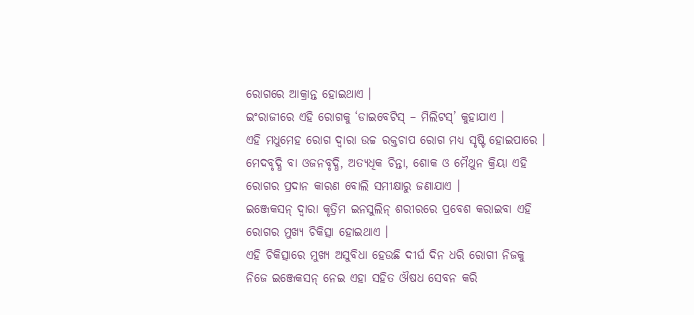ରୋଗରେ ଆକ୍ରାନ୍ତ ହୋଇଥାଏ ।
ଇଂରାଜୀରେ ଏହି ରୋଗକୁ ‘ଡାଇବେଟିସ୍ – ମିଲିଟସ୍’ କୁହାଯାଏ ।
ଏହି ମଧୁମେହ ରୋଗ ଦ୍ଵାରା ଉଚ୍ଚ ରକ୍ତଚାପ ରୋଗ ମଧ୍ୟ ସୃଷ୍ଟି ହୋଇପାରେ ।
ମେଦବୃଦ୍ଧି ବା ଓଜନବୃଦ୍ଧି, ଅତ୍ୟଧିକ ଚିନ୍ତା, ଶୋକ ଓ ମୈଥୁନ କ୍ରିୟା ଏହି ରୋଗର ପ୍ରଦାନ କାରଣ ବୋଲି ସମୀକ୍ଷାରୁ ଜଣାଯାଏ ।
ଇଞ୍ଜେକସନ୍ ଦ୍ଵାରା କୃତ୍ରିମ ଇନସୁଲିନ୍ ଶରୀରରେ ପ୍ରବେଶ କରାଇବା ଏହି ରୋଗର ମୁଖ୍ୟ ଚିକିତ୍ସା ହୋଇଥାଏ ।
ଏହି ଚିକିତ୍ସାରେ ମୁଖ୍ୟ ଅସୁବିଧା ହେଉଛି ଦୀର୍ଘ ଦିନ ଧରି ରୋଗୀ ନିଜକୁ ନିଜେ ଇଞ୍ଜେକସନ୍ ନେଇ ଏହା ସହିତ ଔଷଧ ସେବନ କରି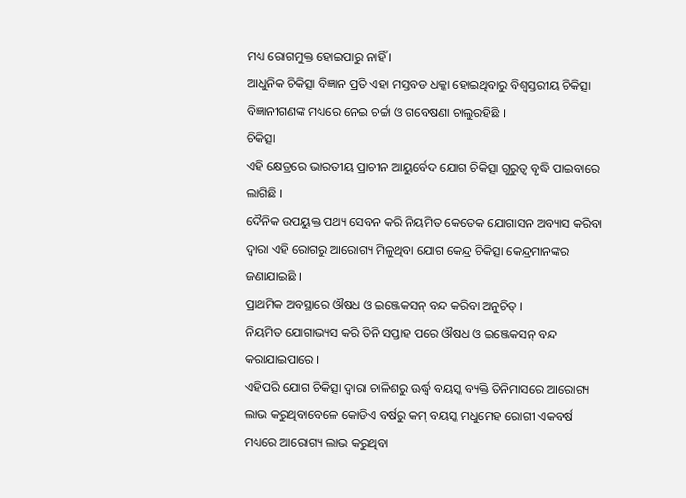ମଧ୍ୟ ରୋଗମୁକ୍ତ ହୋଇପାରୁ ନାହିଁ ।
ଆଧୁନିକ ଚିକିତ୍ସା ବିଜ୍ଞାନ ପ୍ରତି ଏହା ମସ୍ତବଡ ଧକ୍କା ହୋଇଥିବାରୁ ବିଶ୍ଵସ୍ତରୀୟ ଚିକିତ୍ସା ବିଜ୍ଞାନୀଗଣଙ୍କ ମଧ୍ୟରେ ନେଇ ଚର୍ଚ୍ଚା ଓ ଗବେଷଣା ଚାଲୁରହିଛି ।
ଚିକିତ୍ସା
ଏହି କ୍ଷେତ୍ରରେ ଭାରତୀୟ ପ୍ରାଚୀନ ଆୟୁର୍ବେଦ ଯୋଗ ଚିକିତ୍ସା ଗୁରୁତ୍ଵ ବୃଦ୍ଧି ପାଇବାରେ ଲାଗିଛି ।
ଦୈନିକ ଉପୟୁକ୍ତ ପଥ୍ୟ ସେବନ କରି ନିୟମିତ କେତେକ ଯୋଗାସନ ଅବ୍ୟାସ କରିବା ଦ୍ଵାରା ଏହି ରୋଗରୁ ଆରୋଗ୍ୟ ମିଳୁଥିବା ଯୋଗ କେନ୍ଦ୍ର ଚିକିତ୍ସା କେନ୍ଦ୍ରମାନଙ୍କର ଜଣାଯାଇଛି ।
ପ୍ରାଥମିକ ଅବସ୍ଥାରେ ଔଷଧ ଓ ଇଞ୍ଜେକସନ୍ ବନ୍ଦ କରିବା ଅନୁଚିତ୍ ।
ନିୟମିତ ଯୋଗାଭ୍ୟସ କରି ତିନି ସପ୍ତାହ ପରେ ଔଷଧ ଓ ଇଞ୍ଜେକସନ୍ ବନ୍ଦ କରାଯାଇପାରେ ।
ଏହିପରି ଯୋଗ ଚିକିତ୍ସା ଦ୍ଵାରା ଚାଳିଶରୁ ଊର୍ଦ୍ଧ୍ଵ ବୟସ୍କ ବ୍ୟକ୍ତି ତିନିମାସରେ ଆରୋଗ୍ୟ ଲାଭ କରୁଥିବାବେଳେ କୋଡିଏ ବର୍ଷରୁ କମ୍ ବୟସ୍କ ମଧୁମେହ ରୋଗୀ ଏକବର୍ଷ ମଧ୍ୟରେ ଆରୋଗ୍ୟ ଲାଭ କରୁଥିବା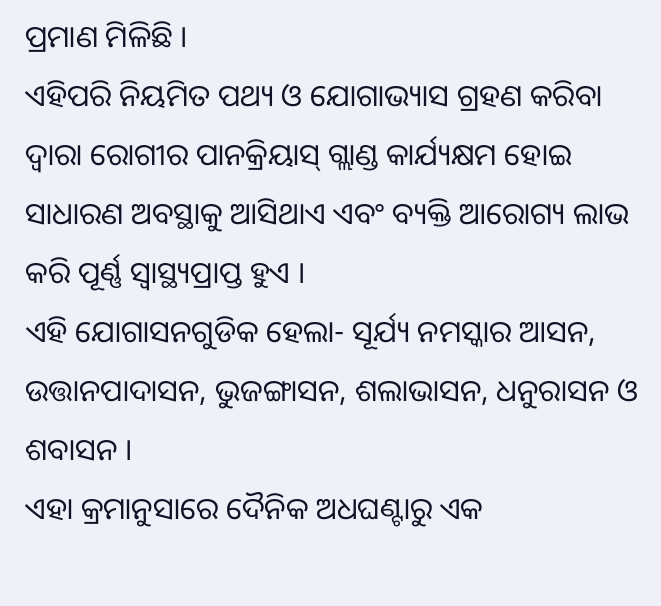ପ୍ରମାଣ ମିଳିଛି ।
ଏହିପରି ନିୟମିତ ପଥ୍ୟ ଓ ଯୋଗାଭ୍ୟାସ ଗ୍ରହଣ କରିବା ଦ୍ଵାରା ରୋଗୀର ପାନକ୍ରିୟାସ୍ ଗ୍ଲାଣ୍ଡ କାର୍ଯ୍ୟକ୍ଷମ ହୋଇ ସାଧାରଣ ଅବସ୍ଥାକୁ ଆସିଥାଏ ଏବଂ ବ୍ୟକ୍ତି ଆରୋଗ୍ୟ ଲାଭ କରି ପୂର୍ଣ୍ଣ ସ୍ୱାସ୍ଥ୍ୟପ୍ରାପ୍ତ ହୁଏ ।
ଏହି ଯୋଗାସନଗୁଡିକ ହେଲା- ସୂର୍ଯ୍ୟ ନମସ୍କାର ଆସନ, ଉତ୍ତାନପାଦାସନ, ଭୁଜଙ୍ଗାସନ, ଶଲାଭାସନ, ଧନୁରାସନ ଓ ଶବାସନ ।
ଏହା କ୍ରମାନୁସାରେ ଦୈନିକ ଅଧଘଣ୍ଟାରୁ ଏକ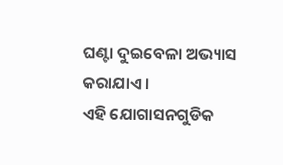ଘଣ୍ଟା ଦୁଇବେଳା ଅଭ୍ୟାସ କରାଯାଏ ।
ଏହି ଯୋଗାସନଗୁଡିକ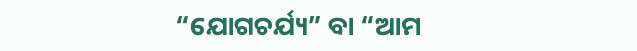“ଯୋଗଚର୍ଯ୍ୟ” ବା “ଆମ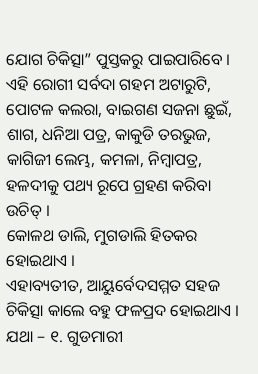ଯୋଗ ଚିକିତ୍ସା” ପୁସ୍ତକରୁ ପାଇପାରିବେ ।
ଏହି ରୋଗୀ ସର୍ବଦା ଗହମ ଅଟାରୁଟି, ପୋଟଳ କଲରା, ବାଇଗଣ ସଜନା ଛୁଇଁ, ଶାଗ, ଧନିଆ ପତ୍ର, କାକୁଡି ତରଭୁଜ, କାଗିଜୀ ଲେମ୍ଭ, କମଳା, ନିମ୍ବାପତ୍ର, ହଳଦୀକୁ ପଥ୍ୟ ରୂପେ ଗ୍ରହଣ କରିବା ଉଚିତ୍ ।
କୋଳଥ ଡାଲି, ମୁଗଡାଲି ହିତକର ହୋଇଥାଏ ।
ଏହାବ୍ୟତୀତ, ଆୟୁର୍ବେଦସମ୍ମତ ସହଜ ଚିକିତ୍ସା କାଲେ ବହୁ ଫଳପ୍ରଦ ହୋଇଥାଏ ।
ଯଥା – ୧. ଗୁଡମାରୀ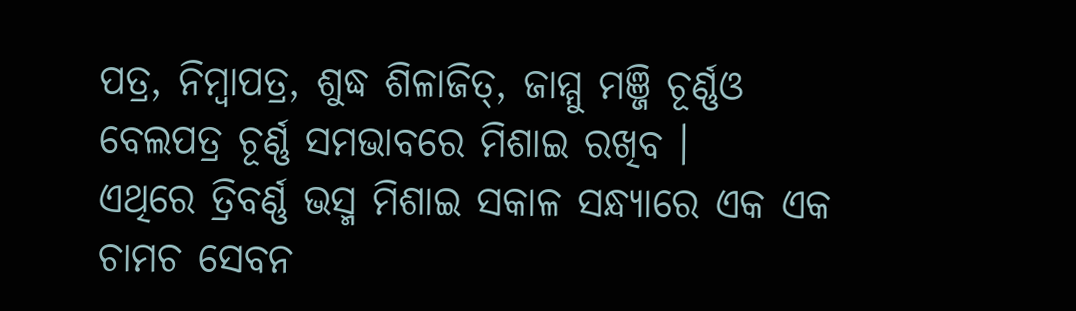ପତ୍ର, ନିମ୍ବାପତ୍ର, ଶୁଦ୍ଧ ଶିଳାଜିତ୍, ଜାମ୍ମୁ ମଞ୍ଜି ଚୂର୍ଣ୍ଣଓ ବେଲପତ୍ର ଚୂର୍ଣ୍ଣ ସମଭାବରେ ମିଶାଇ ରଖିବ ।
ଏଥିରେ ତ୍ରିବର୍ଣ୍ଣ ଭସ୍ମ ମିଶାଇ ସକାଳ ସନ୍ଧ୍ୟାରେ ଏକ ଏକ ଚାମଚ ସେବନ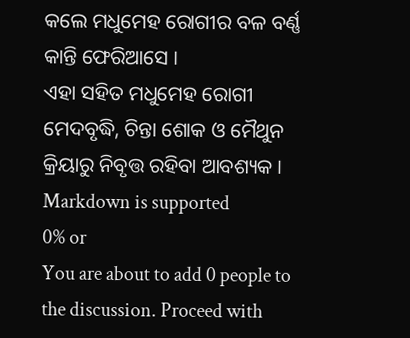କଲେ ମଧୁମେହ ରୋଗୀର ବଳ ବର୍ଣ୍ଣ କାନ୍ତି ଫେରିଆସେ ।
ଏହା ସହିତ ମଧୁମେହ ରୋଗୀ ମେଦବୃଦ୍ଧି, ଚିନ୍ତା ଶୋକ ଓ ମୈଥୁନ କ୍ରିୟାରୁ ନିବୃତ୍ତ ରହିବା ଆବଶ୍ୟକ ।
Markdown is supported
0% or
You are about to add 0 people to the discussion. Proceed with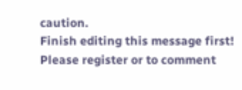caution.
Finish editing this message first!
Please register or to comment